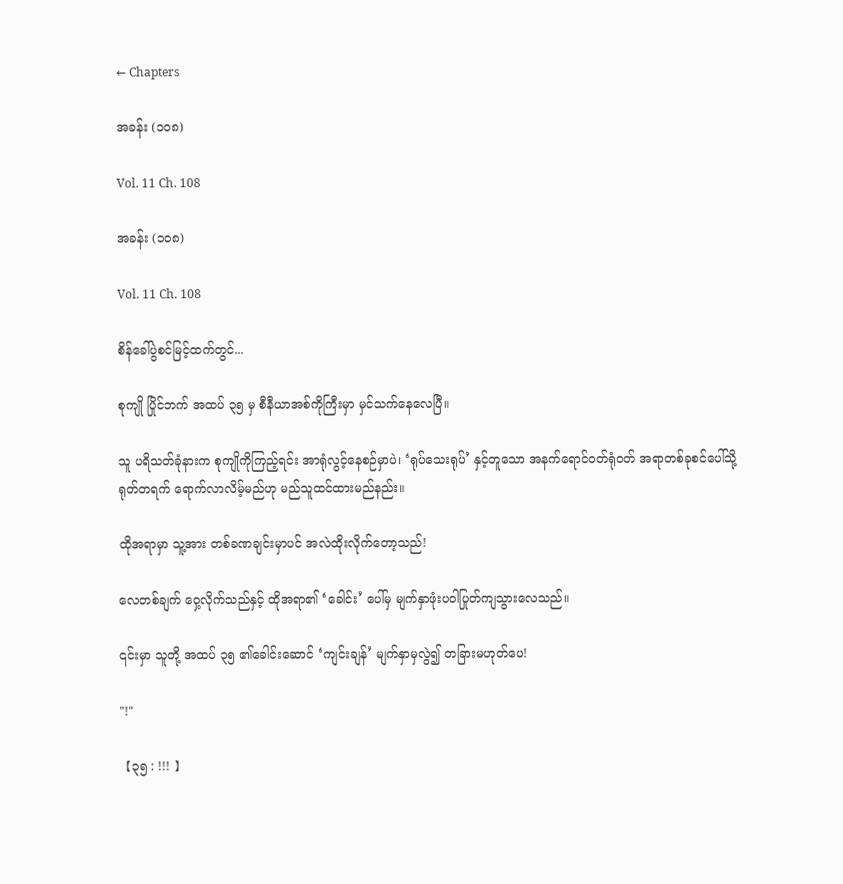← Chapters

အခန်း (၁၀၈)

Vol. 11 Ch. 108

အခန်း (၁၀၈)

Vol. 11 Ch. 108

စိန်ခေါ်ပွဲစင်မြင့်ထက်တွင်...

စုကျို ပြိုင်ဘက် အထပ် ၃၅ မှ စီနီယာအစ်ကိုကြီးမှာ မှင်သက်နေလေပြီ။

သူ ပရိသတ်ခုံနားက စုကျိုကိုကြည့်ရင်း အာရုံလွင့်နေစဉ်မှာပဲ၊ ‘ရုပ်သေးရုပ်’ နှင့်တူသော အနက်ရောင်ဝတ်ရုံဝတ် အရာတစ်ခုစင်ပေါ်သို့ ရုတ်တရက် ရောက်လာလိမ့်မည်ဟု မည်သူထင်ထားမည်နည်း။

ထိုအရာမှာ သူ့အား တစ်ခဏချင်းမှာပင် အလဲထိုးလိုက်တော့သည်!

လေတစ်ချက် ဝှေ့လိုက်သည်နှင့် ထိုအရာ၏ ‘ခေါင်း’ ပေါ်မှ မျက်နှာဖုံးပဝါပြုတ်ကျသွားလေသည်။

၎င်းမှာ သူတို့ အထပ် ၃၅ ၏ခေါင်းဆောင် ‘ကျင်းချန်’ မျက်နှာမှလွဲ၍ တခြားမဟုတ်ပေ!

"!"

【၃၅ : !!! 】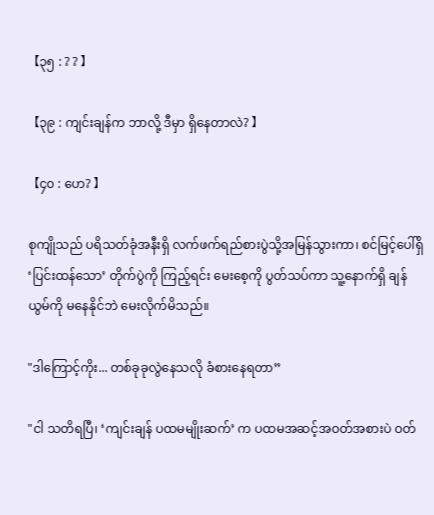【၃၅ : ? ? 】

【၃၉ : ကျင်းချန်က ဘာလို့ ဒီမှာ ရှိနေတာလဲ? 】

【၄၀ : ဟေ? 】

စုကျိုသည် ပရိသတ်ခုံအနီးရှိ လက်ဖက်ရည်စားပွဲသို့အမြန်သွားကာ၊ စင်မြင့်ပေါ်ရှိ ‘ပြင်းထန်သော’ တိုက်ပွဲကို ကြည့်ရင်း မေးစေ့ကို ပွတ်သပ်ကာ သူ့နောက်ရှိ ချန်ယွမ်ကို မနေနိုင်ဘဲ မေးလိုက်မိသည်။

"ဒါကြောင့်ကိုး... တစ်ခုခုလွဲနေသလို ခံစားနေရတာ”

"ငါ သတိရပြီ၊ ‘ကျင်းချန် ပထမမျိုးဆက်’ က ပထမအဆင့်အဝတ်အစားပဲ ဝတ်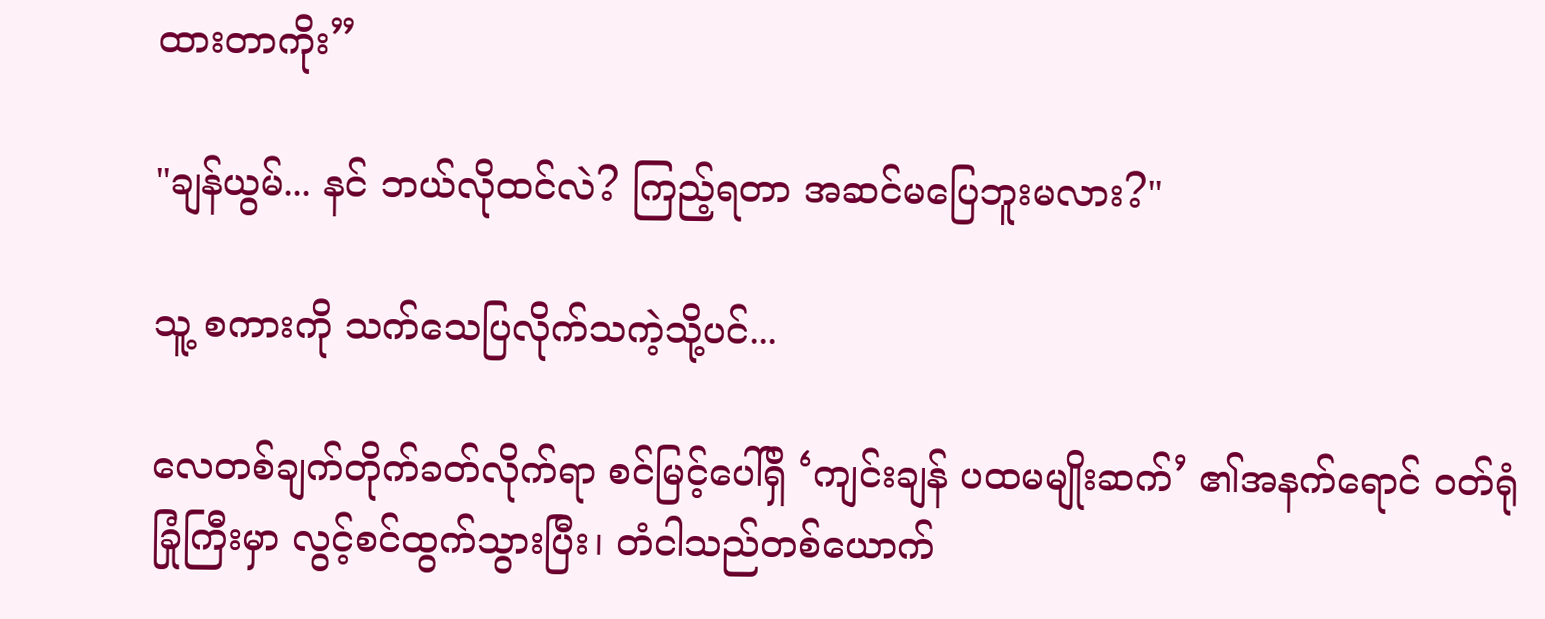ထားတာကိုး”

"ချန်ယွမ်... နင် ဘယ်လိုထင်လဲ? ကြည့်ရတာ အဆင်မပြေဘူးမလား?"

သူ့ စကားကို သက်သေပြလိုက်သကဲ့သို့ပင်...

လေတစ်ချက်တိုက်ခတ်လိုက်ရာ စင်မြင့်ပေါ်ရှိ ‘ကျင်းချန် ပထမမျိုးဆက်’ ၏အနက်ရောင် ဝတ်ရုံခြုံကြီးမှာ လွင့်စင်ထွက်သွားပြီး၊ တံငါသည်တစ်ယောက်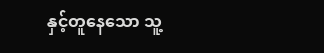နှင့်တူနေသော သူ့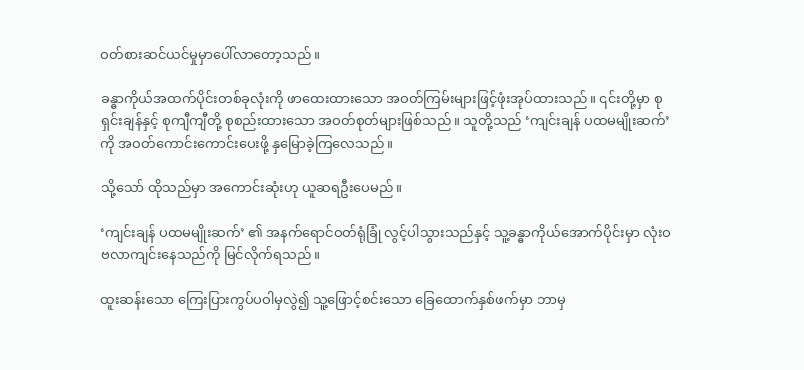ဝတ်စားဆင်ယင်မှုမှာပေါ်လာတော့သည်။

ခန္ဓာကိုယ်အထက်ပိုင်းတစ်ခုလုံးကို ဖာထေးထားသော အဝတ်ကြမ်းများဖြင့်ဖုံးအုပ်ထားသည်။ ၎င်းတို့မှာ စုရှင်းချန်နှင့် စုကျီကျီတို့ စုစည်းထားသော အဝတ်စုတ်များဖြစ်သည်။ သူတို့သည် ‘ကျင်းချန် ပထမမျိုးဆက်’ ကို အဝတ်ကောင်းကောင်းပေးဖို့ နှမြောခဲ့ကြလေသည်။

သို့သော် ထိုသည်မှာ အကောင်းဆုံးဟု ယူဆရဦးပေမည်။

‘ကျင်းချန် ပထမမျိုးဆက်’ ၏ အနက်ရောင်ဝတ်ရုံခြုံ လွင့်ပါသွားသည်နှင့် သူ့ခန္ဓာကိုယ်အောက်ပိုင်းမှာ လုံးဝဗလာကျင်းနေသည်ကို မြင်လိုက်ရသည်။

ထူးဆန်းသော ကြေးပြားကွပ်ပဝါမှလွဲ၍ သူ့ဖြောင့်စင်းသော ခြေထောက်နှစ်ဖက်မှာ ဘာမှ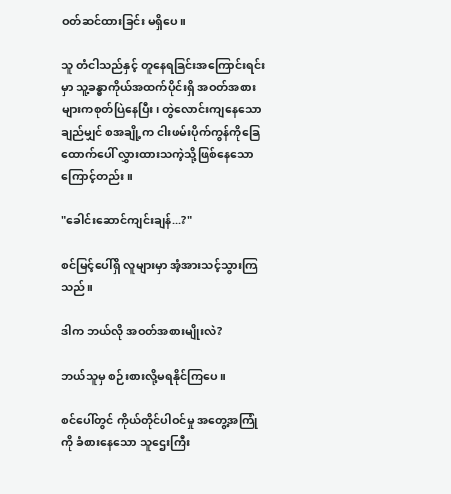ဝတ်ဆင်ထားခြင်း မရှိပေ။

သူ တံငါသည်နှင့် တူနေရခြင်းအကြောင်းရင်းမှာ သူ့ခန္ဓာကိုယ်အထက်ပိုင်းရှိ အဝတ်အစားများကစုတ်ပြဲနေပြီး၊ တွဲလောင်းကျနေသော ချည်မျှင် စအချို့က ငါးဖမ်းပိုက်ကွန်ကိုခြေထောက်ပေါ် လွှားထားသကဲ့သို့ဖြစ်နေသောကြောင့်တည်း။

"ခေါင်းဆောင်ကျင်းချန်...?"

စင်မြင့်ပေါ်ရှိ လူများမှာ အံ့အားသင့်သွားကြသည်။

ဒါက ဘယ်လို အဝတ်အစားမျိုးလဲ?

ဘယ်သူမှ စဉ်းစားလို့မရနိုင်ကြပေ။

စင်ပေါ်တွင် ကိုယ်တိုင်ပါဝင်မှု အတွေ့အကြုံကို ခံစားနေသော သူဌေးကြီး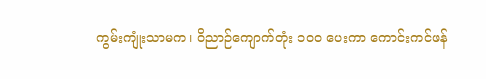ကွမ်းကျုံးသာမက၊ ဝိညာဉ်ကျောက်တုံး ၁၀၀ ပေးကာ ကောင်းကင်ဖန်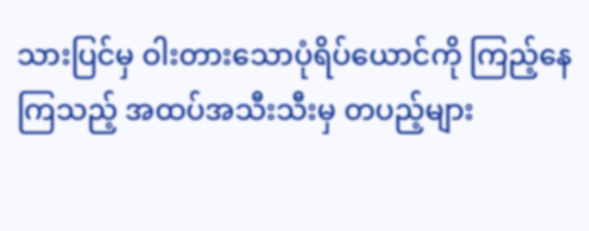သားပြင်မှ ဝါးတားသောပုံရိပ်ယောင်ကို ကြည့်နေကြသည့် အထပ်အသီးသီးမှ တပည့်များ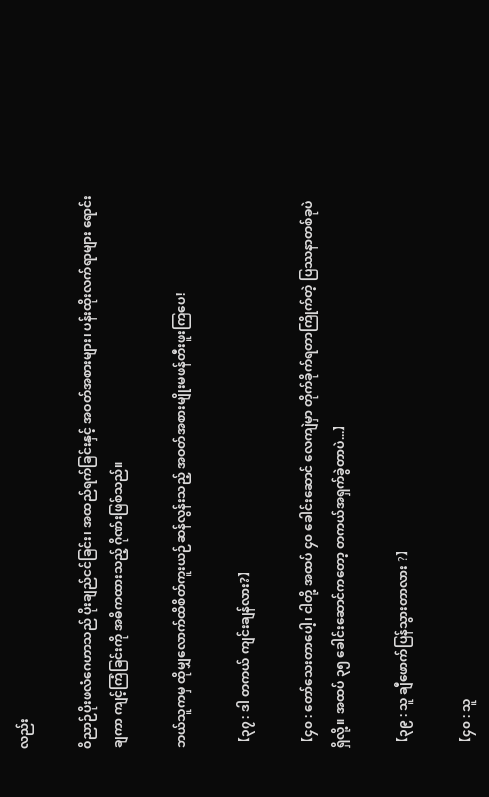လည်း

ဝိညာဉ်ပိုးဖလံဂေဟာသည် ပိုးချည်ငင်ခြင်း၊ အထည်ရက်ခြင်းနှင့် အဝတ်အစားများ၊ ပန်းထိုးလက်ရာများ ရောင်းချကာ ကျင့်ကြံခြင်းကို အဓိကထားသည့် ဂိုဏ်းဖြစ်သည်။

ဘယ်သူကမှ ထိုမျှလောက်ထိစိတ်ကူးယဉ်ဆန်လွန်းသည့် အဝတ်အစားမျိုးမဖန်တီးဖူးကြပေ!

【၃၇ : ဒါ တကယ် ကျင်းချန်လား?】

【၄၀ : တော်သေးတာပေါ့၊ ငါတို့ အထပ် ၄၀ ခေါင်းဆောင် လေကျဲမှာ တိုက်ခိုက်ရတာကြိုက်တဲ့ ပြဿနာတစ်ခုပဲရှိလို့။ အထပ် ၃၅ ခေါင်းဆောင်ကတော့ တကယ်အရှက်ခွဲတာပဲ...】

【၃၉ : သူ ချီဖောက်ပြန်သွားတာလား ?】

【၄၀ : သူ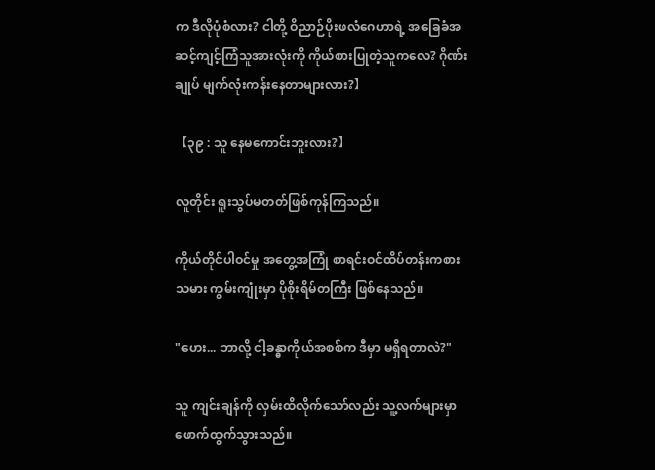က ဒီလိုပုံစံလား? ငါတို့ ဝိညာဉ်ပိုးဖလံဂေဟာရဲ့ အခြေခံအဆင့်ကျင့်ကြံသူအားလုံးကို ကိုယ်စားပြုတဲ့သူကလေ? ဂိုဏ်းချုပ် မျက်လုံးကန်းနေတာများလား?】

【၃၉ : သူ နေမကောင်းဘူးလား?】

လူတိုင်း ရူးသွပ်မတတ်ဖြစ်ကုန်ကြသည်။

ကိုယ်တိုင်ပါဝင်မှု အတွေ့အကြုံ စာရင်းဝင်ထိပ်တန်းကစားသမား ကွမ်းကျုံးမှာ ပိုစိုးရိမ်တကြီး ဖြစ်နေသည်။

"ဟေး... ဘာလို့ ငါ့ခန္ဓာကိုယ်အစစ်က ဒီမှာ မရှိရတာလဲ?"

သူ ကျင်းချန်ကို လှမ်းထိလိုက်သော်လည်း သူ့လက်များမှာ ဖောက်ထွက်သွားသည်။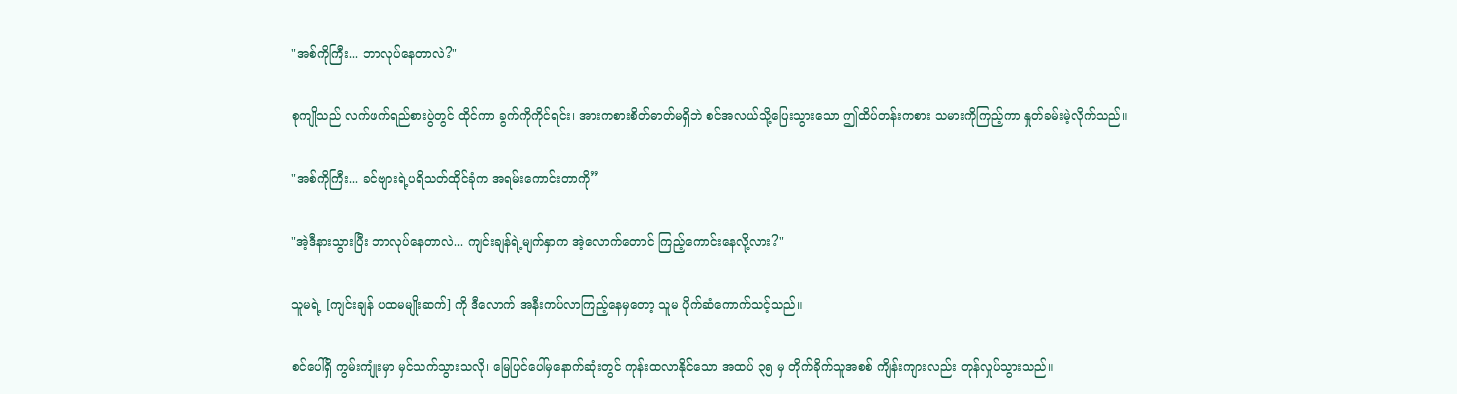"အစ်ကိုကြီး... ဘာလုပ်နေတာလဲ?"

စုကျိုသည် လက်ဖက်ရည်စားပွဲတွင် ထိုင်ကာ ခွက်ကိုကိုင်ရင်း၊ အားကစားစိတ်ဓာတ်မရှိဘဲ စင်အလယ်သို့ပြေးသွားသော ဤထိပ်တန်းကစား သမားကိုကြည့်ကာ နှုတ်ခမ်းမဲ့လိုက်သည်။

"အစ်ကိုကြီး... ခင်ဗျားရဲ့ပရိသတ်ထိုင်ခုံက အရမ်းကောင်းတာကို”

"အဲ့ဒီနားသွားပြီး ဘာလုပ်နေတာလဲ... ကျင်းချန်ရဲ့မျက်နှာက အဲ့လောက်တောင် ကြည့်ကောင်းနေလို့လား?"

သူမရဲ့ [ကျင်းချန် ပထမမျိုးဆက်] ကို ဒီလောက် အနီးကပ်လာကြည့်နေမှတော့ သူမ ပိုက်ဆံကောက်သင့်သည်။

စင်ပေါ်ရှိ ကွမ်းကျုံးမှာ မှင်သက်သွားသလို၊ မြေပြင်ပေါ်မှနောက်ဆုံးတွင် ကုန်းထလာနိုင်သော အထပ် ၃၅ မှ တိုက်ခိုက်သူအစစ် ကျိန်းကျားလည်း တုန်လှုပ်သွားသည်။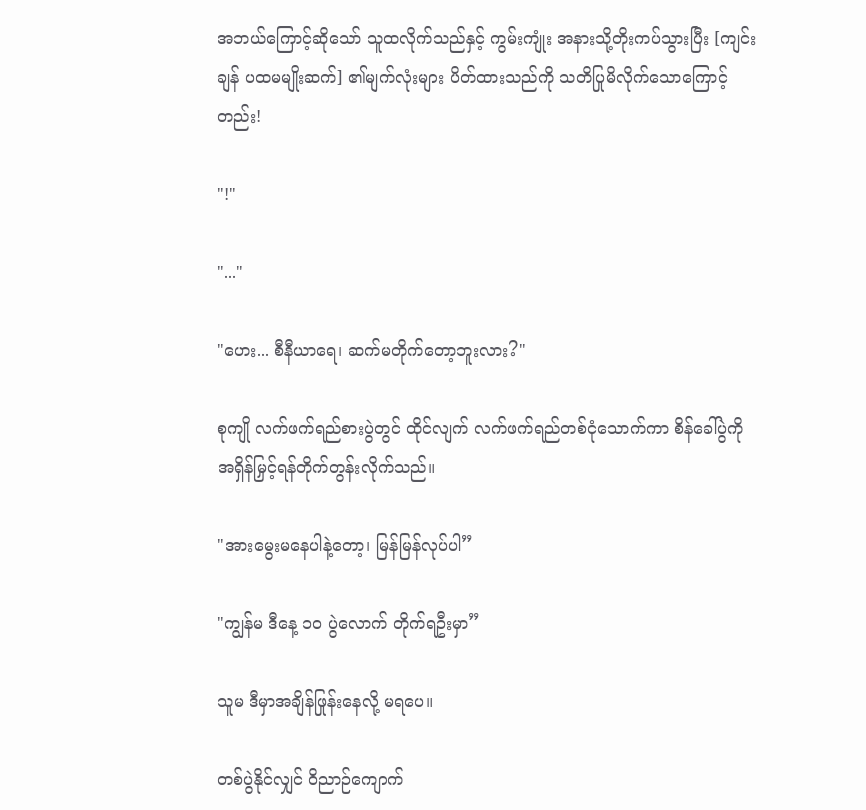အဘယ်ကြောင့်ဆိုသော် သူထလိုက်သည်နှင့် ကွမ်းကျုံး အနားသို့တိုးကပ်သွားပြီး [ကျင်းချန် ပထမမျိုးဆက်] ၏မျက်လုံးများ ပိတ်ထားသည်ကို သတိပြုမိလိုက်သောကြောင့်တည်း!

"!"

"..."

"ဟေး... စီနီယာရေ၊ ဆက်မတိုက်တော့ဘူးလား?"

စုကျို လက်ဖက်ရည်စားပွဲတွင် ထိုင်လျက် လက်ဖက်ရည်တစ်ငုံသောက်ကာ စိန်ခေါ်ပွဲကို အရှိန်မြှင့်ရန်တိုက်တွန်းလိုက်သည်။

"အားမွေးမနေပါနဲ့တော့၊ မြန်မြန်လုပ်ပါ”

"ကျွန်မ ဒီနေ့ ၁၀ ပွဲလောက် တိုက်ရဦးမှာ”

သူမ ဒီမှာအချိန်ဖြုန်းနေလို့ မရပေ။

တစ်ပွဲနိုင်လျှင် ဝိညာဉ်ကျောက်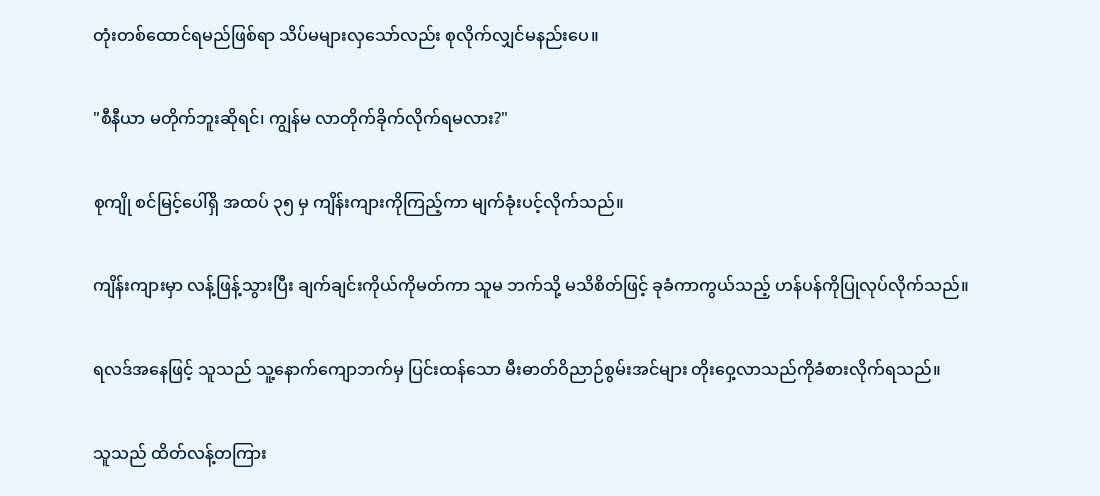တုံးတစ်ထောင်ရမည်ဖြစ်ရာ သိပ်မများလှသော်လည်း စုလိုက်လျှင်မနည်းပေ။

"စီနီယာ မတိုက်ဘူးဆိုရင်၊ ကျွန်မ လာတိုက်ခိုက်လိုက်ရမလား?"

စုကျို စင်မြင့်ပေါ်ရှိ အထပ် ၃၅ မှ ကျိန်းကျားကိုကြည့်ကာ မျက်ခုံးပင့်လိုက်သည်။

ကျိန်းကျားမှာ လန့်ဖြန့်သွားပြီး ချက်ချင်းကိုယ်ကိုမတ်ကာ သူမ ဘက်သို့ မသိစိတ်ဖြင့် ခုခံကာကွယ်သည့် ဟန်ပန်ကိုပြုလုပ်လိုက်သည်။

ရလဒ်အနေဖြင့် သူသည် သူ့နောက်ကျောဘက်မှ ပြင်းထန်သော မီးဓာတ်ဝိညာဉ်စွမ်းအင်များ တိုးဝှေ့လာသည်ကိုခံစားလိုက်ရသည်။

သူသည် ထိတ်လန့်တကြား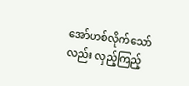အော်ဟစ်လိုက်သော်လည်း လှည့်ကြည့်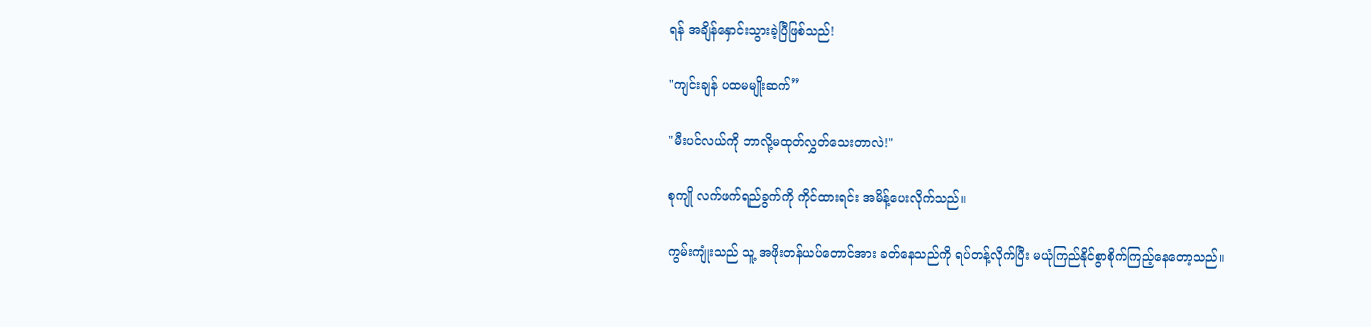ရန် အချိန်နှောင်းသွားခဲ့ပြီဖြစ်သည်!

"ကျင်းချန် ပထမမျိုးဆက်”

"မီးပင်လယ်ကို ဘာလို့မထုတ်လွှတ်သေးတာလဲ!"

စုကျို လက်ဖက်ရည်ခွက်ကို ကိုင်ထားရင်း အမိန့်ပေးလိုက်သည်။

ကွမ်းကျုံးသည် သူ့ အဖိုးတန်ယပ်တောင်အား ခတ်နေသည်ကို ရပ်တန့်လိုက်ပြီး မယုံကြည်နိုင်စွာစိုက်ကြည့်နေတော့သည်။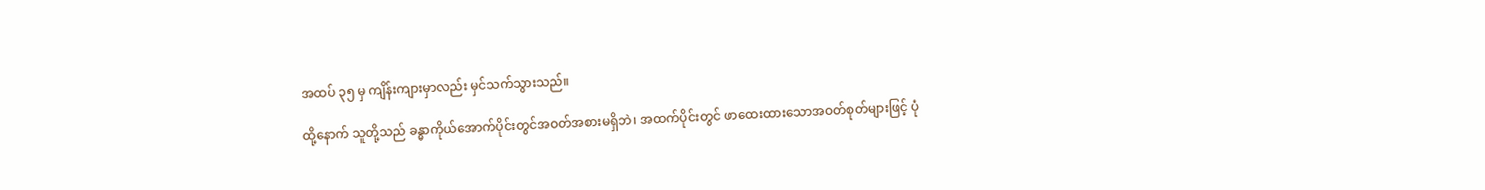အထပ် ၃၅ မှ ကျိန်းကျားမှာလည်း မှင်သက်သွားသည်။

ထို့နောက် သူတို့သည် ခန္ဓာကိုယ်အောက်ပိုင်းတွင်အဝတ်အစားမရှိဘဲ၊ အထက်ပိုင်းတွင် ဖာထေးထားသောအဝတ်စုတ်များဖြင့် ပုံ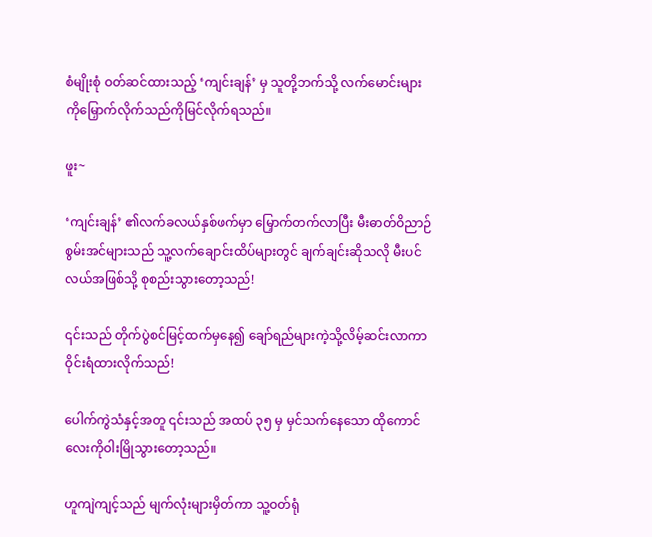စံမျိုးစုံ ဝတ်ဆင်ထားသည့် ‘ကျင်းချန်’ မှ သူတို့ဘက်သို့ လက်မောင်းများကိုမြှောက်လိုက်သည်ကိုမြင်လိုက်ရသည်။

ဖူး~

‘ကျင်းချန်’ ၏လက်ခလယ်နှစ်ဖက်မှာ မြှောက်တက်လာပြီး မီးဓာတ်ဝိညာဉ်စွမ်းအင်များသည် သူ့လက်ချောင်းထိပ်များတွင် ချက်ချင်းဆိုသလို မီးပင်လယ်အဖြစ်သို့ စုစည်းသွားတော့သည်!

၎င်းသည် တိုက်ပွဲစင်မြင့်ထက်မှနေ၍ ချော်ရည်များကဲ့သို့လိမ့်ဆင်းလာကာ ဝိုင်းရံထားလိုက်သည်!

ပေါက်ကွဲသံနှင့်အတူ ၎င်းသည် အထပ် ၃၅ မှ မှင်သက်နေသော ထိုကောင်လေးကိုဝါးမြိုသွားတော့သည်။

ဟူကျဲကျင့်သည် မျက်လုံးများမှိတ်ကာ သူ့ဝတ်ရုံ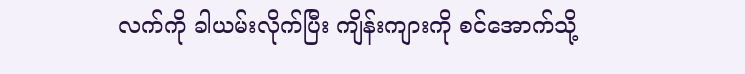လက်ကို ခါယမ်းလိုက်ပြီး ကျိန်းကျားကို စင်အောက်သို့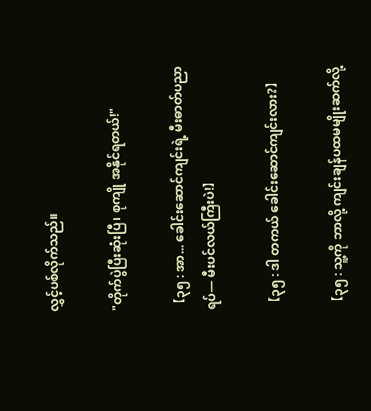လွှင့်ပစ်လိုက်သည်။

"တိုက်ပွဲပြီးဆုံးပြီ၊ စုကျို အနိုင်ရတယ်!"

【၃၅ : အာ... ခေါင်းဆောင်ကျင်းရဲ့ မီးဓာတ်ပညာရပ်— မီးပင်လယ်ကြီးပဲ!】

【၃၅ : ဒါ တကယ် ခေါင်းဆောင်ကျင်းလား?】

【၃၅ : သူ့ကို ဘာလို့ ကျင်းချန်ပထမမျိုးဆက်လို့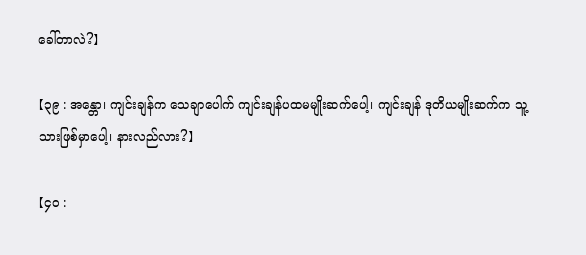ခေါ်တာလဲ?】

【၃၉ : အန္တော၊ ကျင်းချန်က သေချာပေါက် ကျင်းချန်ပထမမျိုးဆက်ပေါ့၊ ကျင်းချန် ဒုတိယမျိုးဆက်က သူ့သားဖြစ်မှာပေါ့၊ နားလည်လား?】

【၄၀ :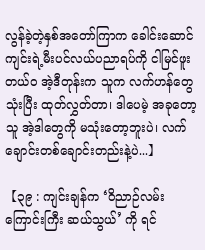လွန်ခဲ့တဲ့နှစ်အတော်ကြာက ခေါင်းဆောင်ကျင်းရဲ့မီးပင်လယ်ပညာရပ်ကို ငါမြင်ဖူးတယ်ဝ အဲ့ဒီတုန်းက သူက လက်ဟန်တွေသုံးပြီး ထုတ်လွှတ်တာ၊ ဒါပေမဲ့ အခုတော့ သူ အဲ့ဒါတွေကို မသုံးတော့ဘူးပဲ၊ လက်ချောင်းတစ်ချောင်းတည်းနဲ့ပဲ...】

【၃၉ : ကျင်းချန်က ‘ဝိညာဉ်လမ်းကြောင်းကြီး ဆယ်သွယ်’ ကို ရင်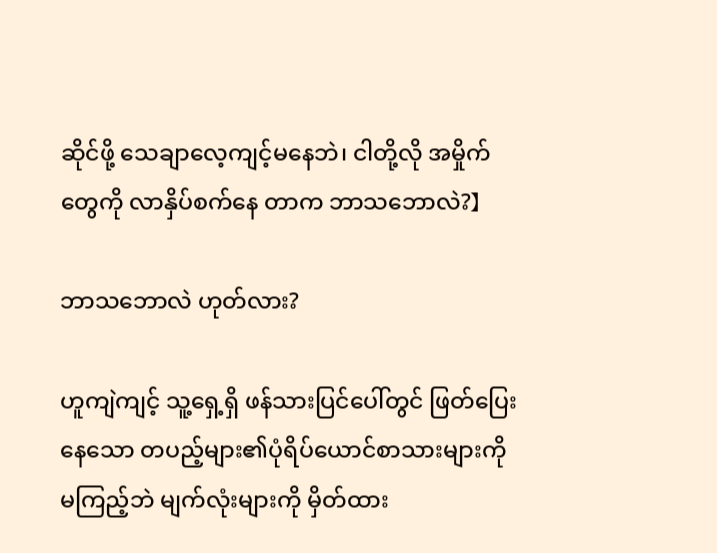ဆိုင်ဖို့ သေချာလေ့ကျင့်မနေဘဲ၊ ငါတို့လို အမှိုက်တွေကို လာနှိပ်စက်နေ တာက ဘာသဘောလဲ?】

ဘာသဘောလဲ ဟုတ်လား?

ဟူကျဲကျင့် သူ့ရှေ့ရှိ ဖန်သားပြင်ပေါ်တွင် ဖြတ်ပြေးနေသော တပည့်များ၏ပုံရိပ်ယောင်စာသားများကို မကြည့်ဘဲ မျက်လုံးများကို မှိတ်ထား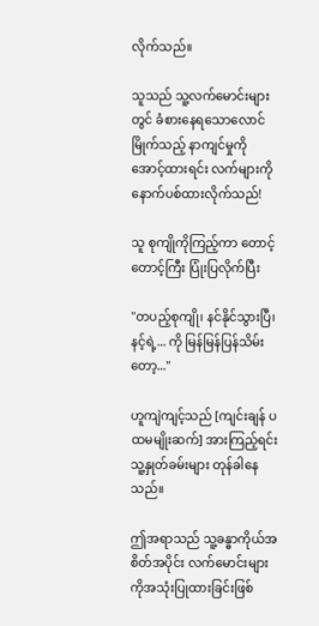လိုက်သည်။

သူသည် သူ့လက်မောင်းများတွင် ခံစားနေရသောလောင်မြိုက်သည့် နာကျင်မှုကိုအောင့်ထားရင်း လက်များကိုနောက်ပစ်ထားလိုက်သည်!

သူ စုကျိုကိုကြည့်ကာ တောင့်တောင့်ကြီး ပြုံးပြလိုက်ပြီး

"တပည့်စုကျို၊ နင်နိုင်သွားပြီ၊ နင့်ရဲ့... ကို မြန်မြန်ပြန်သိမ်းတော့..."

ဟူကျဲကျင့်သည် [ကျင်းချန် ပထမမျိုးဆက်] အားကြည့်ရင်း သူ့နှုတ်ခမ်းများ တုန်ခါနေသည်။

ဤအရာသည် သူ့ခန္ဓာကိုယ်အစိတ်အပိုင်း လက်မောင်းများကိုအသုံးပြုထားခြင်းဖြစ်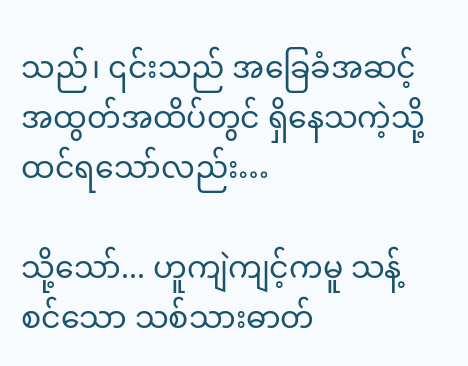သည်၊ ၎င်းသည် အခြေခံအဆင့် အထွတ်အထိပ်တွင် ရှိနေသကဲ့သို့ ထင်ရသော်လည်း…

သို့သော်... ဟူကျဲကျင့်ကမူ သန့်စင်သော သစ်သားဓာတ်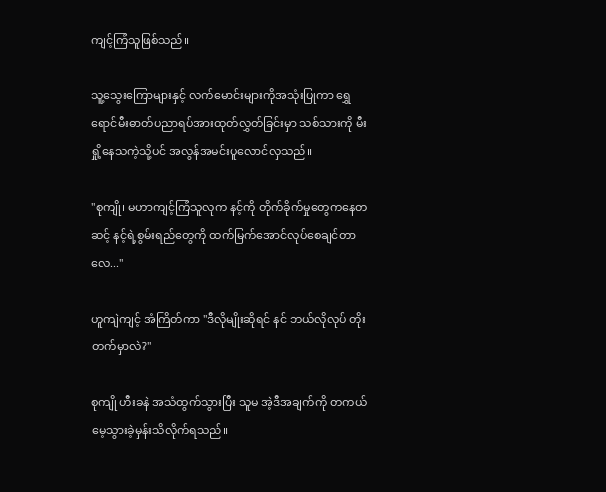ကျင့်ကြံသူဖြစ်သည်။

သူ့သွေးကြောများနှင့် လက်မောင်းများကိုအသုံးပြုကာ ရွှေရောင်မီးဓာတ်ပညာရပ်အားထုတ်လွှတ်ခြင်းမှာ သစ်သားကို မီးရှို့နေသကဲ့သို့ပင် အလွန်အမင်းပူလောင်လှသည်။

"စုကျို၊ မဟာကျင့်ကြံသူလုက နင့်ကို တိုက်ခိုက်မှုတွေကနေတဆင့် နင့်ရဲ့စွမ်းရည်တွေကို ထက်မြက်အောင်လုပ်စေချင်တာလေ..."

ဟူကျဲကျင့် အံကြိတ်ကာ "ဒီလိုမျိုးဆိုရင် နင် ဘယ်လိုလုပ် တိုးတက်မှာလဲ?"

စုကျို ဟီးခနဲ အသံထွက်သွားပြီး သူမ အဲ့ဒီအချက်ကို တကယ်မေ့သွားခဲ့မှန်းသိလိုက်ရသည်။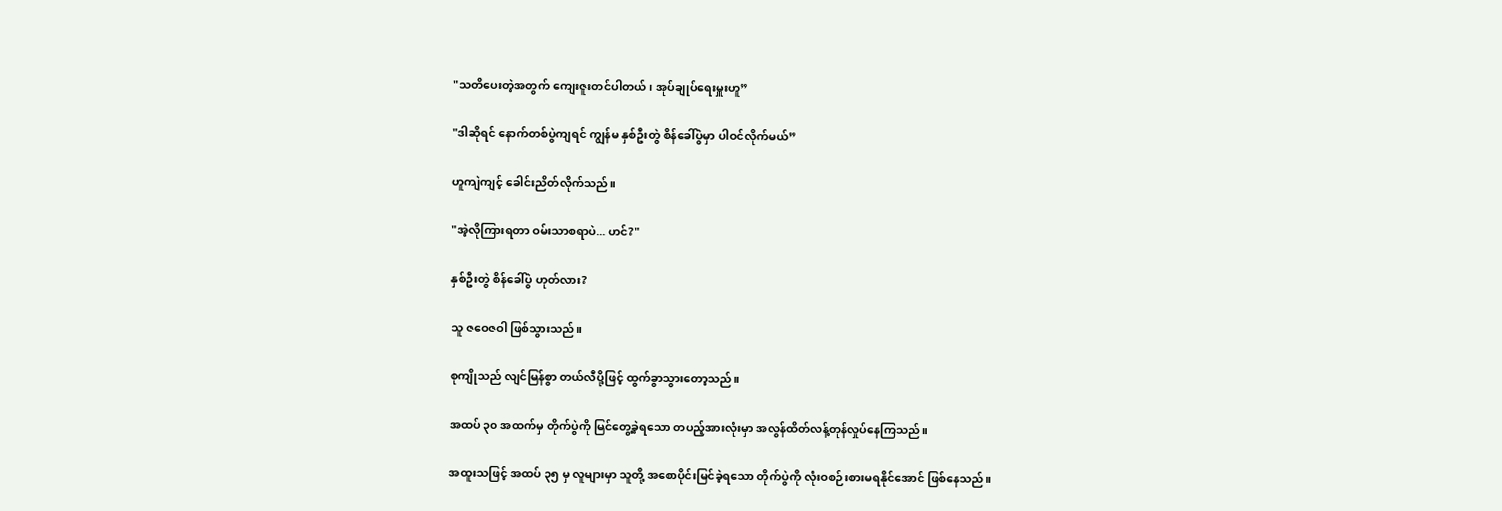"သတိပေးတဲ့အတွက် ကျေးဇူးတင်ပါတယ်၊ အုပ်ချုပ်ရေးမှူးဟူ”

"ဒါဆိုရင် နောက်တစ်ပွဲကျရင် ကျွန်မ နှစ်ဦးတွဲ စိန်ခေါ်ပွဲမှာ ပါဝင်လိုက်မယ်”

ဟူကျဲကျင့် ခေါင်းညိတ်လိုက်သည်။

"အဲ့လိုကြားရတာ ဝမ်းသာစရာပဲ... ဟင်?"

နှစ်ဦးတွဲ စိန်ခေါ်ပွဲ ဟုတ်လား?

သူ ဇဝေဇဝါ ဖြစ်သွားသည်။

စုကျိုသည် လျင်မြန်စွာ တယ်လီပို့ဖြင့် ထွက်ခွာသွားတော့သည်။

အထပ် ၃၀ အထက်မှ တိုက်ပွဲကို မြင်တွေ့ခဲ့ရသော တပည့်အားလုံးမှာ အလွန်ထိတ်လန့်တုန်လှုပ်နေကြသည်။

အထူးသဖြင့် အထပ် ၃၅ မှ လူများမှာ သူတို့ အစောပိုင်းမြင်ခဲ့ရသော တိုက်ပွဲကို လုံးဝစဉ်းစားမရနိုင်အောင် ဖြစ်နေသည်။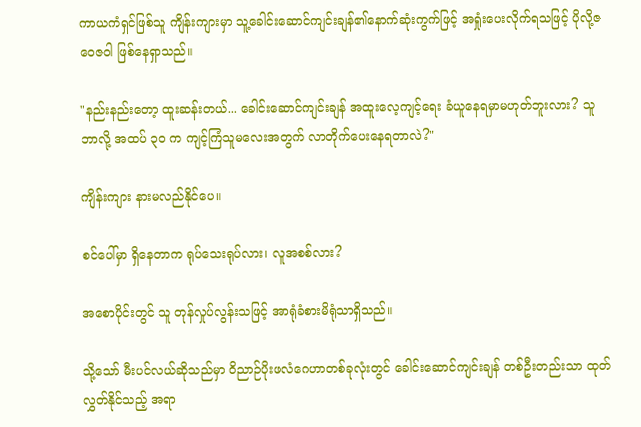ကာယကံရှင်ဖြစ်သူ ကျိန်းကျားမှာ သူ့ခေါင်းဆောင်ကျင်းချန်၏နောက်ဆုံးကွက်ဖြင့် အရှုံးပေးလိုက်ရသဖြင့် ပိုလို့ဇဝေဇဝါ ဖြစ်နေရှာသည်။

"နည်းနည်းတော့ ထူးဆန်းတယ်... ခေါင်းဆောင်ကျင်းချန် အထူးလေ့ကျင့်ရေး ခံယူနေရမှာမဟုတ်ဘူးလား? သူ ဘာလို့ အထပ် ၃၀ က ကျင့်ကြံသူမလေးအတွက် လာတိုက်ပေးနေရတာလဲ?"

ကျိန်းကျား နားမလည်နိုင်ပေ။

စင်ပေါ်မှာ ရှိနေတာက ရုပ်သေးရုပ်လား၊ လူအစစ်လား?

အစောပိုင်းတွင် သူ တုန်လှုပ်လွန်းသဖြင့် အာရုံခံစားမိရုံသာရှိသည်။

သို့သော် မီးပင်လယ်ဆိုသည်မှာ ဝိညာဉ်ပိုးဖလံဂေဟာတစ်ခုလုံးတွင် ခေါင်းဆောင်ကျင်းချန် တစ်ဦးတည်းသာ ထုတ်လွှတ်နိုင်သည့် အရာ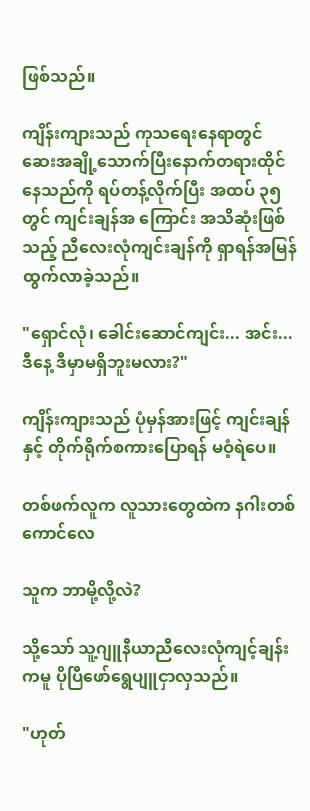ဖြစ်သည်။

ကျိန်းကျားသည် ကုသရေးနေရာတွင် ဆေးအချို့သောက်ပြီးနောက်တရားထိုင်နေသည်ကို ရပ်တန့်လိုက်ပြီး အထပ် ၃၅ တွင် ကျင်းချန်အ ကြောင်း အသိဆုံးဖြစ်သည့် ညီလေးလုံကျင်းချန်ကို ရှာရန်အမြန်ထွက်လာခဲ့သည်။

"ရှောင်လုံ၊ ခေါင်းဆောင်ကျင်း... အင်း... ဒီနေ့ ဒီမှာမရှိဘူးမလား?"

ကျိန်းကျားသည် ပုံမှန်အားဖြင့် ကျင်းချန်နှင့် တိုက်ရိုက်စကားပြောရန် မဝံ့ရဲပေ။

တစ်ဖက်လူက လူသားတွေထဲက နဂါးတစ်ကောင်လေ

သူက ဘာမို့လို့လဲ?

သို့သော် သူ့ဂျူနီယာညီလေးလုံကျင့်ချန်းကမူ ပိုပြီဖော်ရွေပျူငှာလှသည်။

"ဟုတ်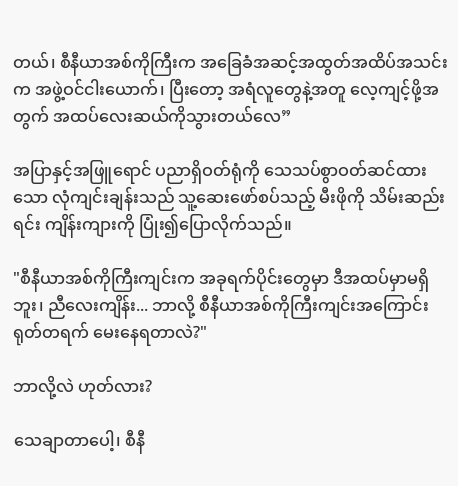တယ်၊ စီနီယာအစ်ကိုကြီးက အခြေခံအဆင့်အထွတ်အထိပ်အသင်းက အဖွဲ့ဝင်ငါးယောက်၊ ပြီးတော့ အရံလူတွေနဲ့အတူ လေ့ကျင့်ဖို့အတွက် အထပ်လေးဆယ်ကိုသွားတယ်လေ”

အပြာနှင့်အဖြူရောင် ပညာရှိဝတ်ရုံကို သေသပ်စွာဝတ်ဆင်ထားသော လုံကျင်းချန်းသည် သူ့ဆေးဖော်စပ်သည့် မီးဖိုကို သိမ်းဆည်းရင်း ကျိန်းကျားကို ပြုံး၍ပြောလိုက်သည်။

"စီနီယာအစ်ကိုကြီးကျင်းက အခုရက်ပိုင်းတွေမှာ ဒီအထပ်မှာမရှိဘူး၊ ညီလေးကျိန်း... ဘာလို့ စီနီယာအစ်ကိုကြီးကျင်းအကြောင်း ရုတ်တရက် မေးနေရတာလဲ?"

ဘာလို့လဲ ဟုတ်လား?

သေချာတာပေါ့၊ စီနီ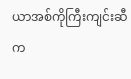ယာအစ်ကိုကြီးကျင်းဆီက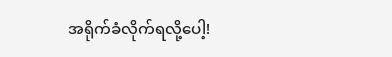အရိုက်ခံလိုက်ရလို့ပေါ့!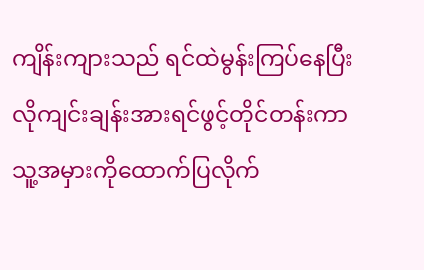ကျိန်းကျားသည် ရင်ထဲမွန်းကြပ်နေပြီး လိုကျင်းချန်းအားရင်ဖွင့်တိုင်တန်းကာ သူ့အမှားကိုထောက်ပြလိုက်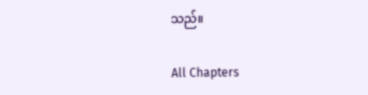သည်။

All Chapters